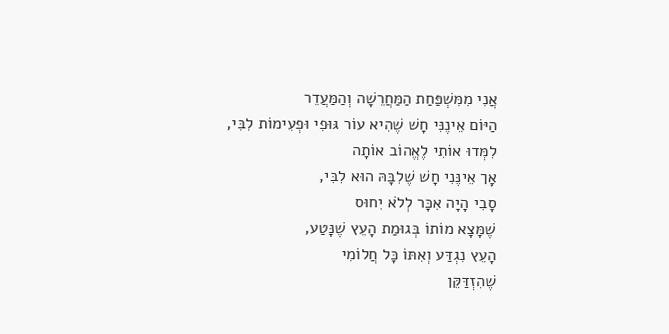אֲנִי מִמִּשְׁפַּחַת הַמַּחֲרֵשָׁה וְהַמַּעֲדֵר
הַיּוֹם אֵינֶנִּי חָשׁ שֶׁהִיא עוֹר גּוּפִי וּפְעִימוֹת לִבִּי,
לִמְּדוּ אוֹתִי לֶאֱהוֹב אוֹתָה
אְָך אֵינֶּנִי חָשׁ שֶׁלִבָּהּ הוּא לִבִּי,
סָבִי הָיָה אִכָּר לְלֹא יִחוּס
שֶׁמָּצָא מוֹתוֹ בְּגוּמַת הָעֵץ שֶׁנָּטַע,
הָעֵץ נִגְדַּע וְאִתּוֹ כָּל חֲלוֹמִי
שֶׁהִזְדַּקֵּן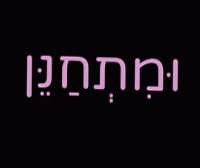וּמִתְחַנֵּן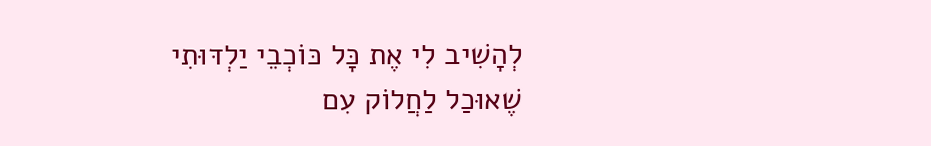לְהָשִׁיב לִי אֶת כָּל כּוֹכְבֵי יַלְדּוּתִי
שֶׁאוּכַל לַחֲלוֹק עִם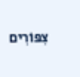צִפּוֹרִים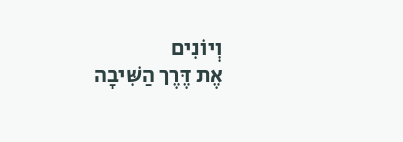וְיוֹנִים
אֶת דֶּרֶך הַשִּׁיבָה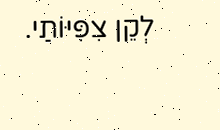לְקֵן צִפִּיּוֹתַי.